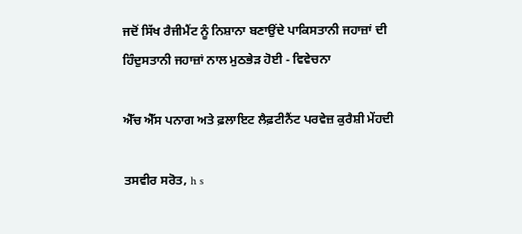ਜਦੋਂ ਸਿੱਖ ਰੈਜੀਮੈਂਟ ਨੂੰ ਨਿਸ਼ਾਨਾ ਬਣਾਉਂਦੇ ਪਾਕਿਸਤਾਨੀ ਜਹਾਜ਼ਾਂ ਦੀ ਹਿੰਦੁਸਤਾਨੀ ਜਹਾਜ਼ਾਂ ਨਾਲ ਮੁਠਭੇੜ ਹੋਈ - ਵਿਵੇਚਨਾ

ਐੱਚ ਐੱਸ ਪਨਾਗ ਅਤੇ ਫ਼ਲਾਇਟ ਲੈਫ਼ਟੀਨੈਂਟ ਪਰਵੇਜ਼ ਕੁਰੈਸ਼ੀ ਮੇਂਹਦੀ

ਤਸਵੀਰ ਸਰੋਤ, h s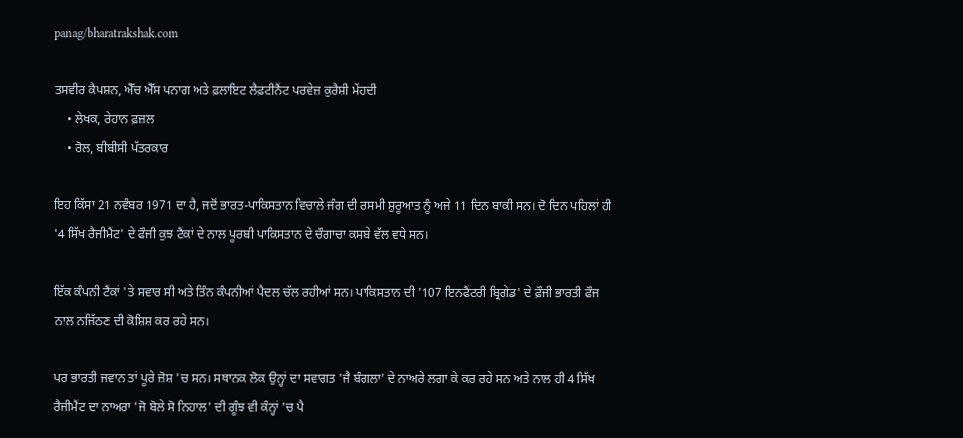panag/bharatrakshak.com

ਤਸਵੀਰ ਕੈਪਸ਼ਨ, ਐੱਚ ਐੱਸ ਪਨਾਗ ਅਤੇ ਫ਼ਲਾਇਟ ਲੈਫ਼ਟੀਨੈਂਟ ਪਰਵੇਜ਼ ਕੁਰੈਸ਼ੀ ਮੇਂਹਦੀ
    • ਲੇਖਕ, ਰੇਹਾਨ ਫ਼ਜ਼ਲ
    • ਰੋਲ, ਬੀਬੀਸੀ ਪੱਤਰਕਾਰ

ਇਹ ਕਿੱਸਾ 21 ਨਵੰਬਰ 1971 ਦਾ ਹੈ, ਜਦੋਂ ਭਾਰਤ-ਪਾਕਿਸਤਾਨ ਵਿਚਾਲੇ ਜੰਗ ਦੀ ਰਸਮੀ ਸ਼ੁਰੂਆਤ ਨੂੰ ਅਜੇ 11 ਦਿਨ ਬਾਕੀ ਸਨ। ਦੋ ਦਿਨ ਪਹਿਲਾਂ ਹੀ '4 ਸਿੱਖ ਰੈਜੀਮੈਂਟ' ਦੇ ਫੌਜੀ ਕੁਝ ਟੈਂਕਾਂ ਦੇ ਨਾਲ ਪੂਰਬੀ ਪਾਕਿਸਤਾਨ ਦੇ ਚੌਗਾਚਾ ਕਸਬੇ ਵੱਲ ਵਧੇ ਸਨ।

ਇੱਕ ਕੰਪਨੀ ਟੈਂਕਾਂ 'ਤੇ ਸਵਾਰ ਸੀ ਅਤੇ ਤਿੰਨ ਕੰਪਨੀਆਂ ਪੈਦਲ ਚੱਲ ਰਹੀਆਂ ਸਨ। ਪਾਕਿਸਤਾਨ ਦੀ '107 ਇਨਫੈਂਟਰੀ ਬ੍ਰਿਗੇਡ' ਦੇ ਫ਼ੌਜੀ ਭਾਰਤੀ ਫੌਜ ਨਾਲ ਨਜਿੱਠਣ ਦੀ ਕੋਸ਼ਿਸ਼ ਕਰ ਰਹੇ ਸਨ।

ਪਰ ਭਾਰਤੀ ਜਵਾਨ ਤਾਂ ਪੂਰੇ ਜ਼ੋਸ਼ 'ਚ ਸਨ। ਸਥਾਨਕ ਲੋਕ ਉਨ੍ਹਾਂ ਦਾ ਸਵਾਗਤ 'ਜੈ ਬੰਗਲਾ' ਦੇ ਨਾਅਰੇ ਲਗਾ ਕੇ ਕਰ ਰਹੇ ਸਨ ਅਤੇ ਨਾਲ ਹੀ 4 ਸਿੱਖ ਰੈਜੀਮੈਂਟ ਦਾ ਨਾਅਰਾ 'ਜੋ ਬੋਲੇ ਸੋ ਨਿਹਾਲ' ਦੀ ਗੂੰਝ ਵੀ ਕੰਨ੍ਹਾਂ 'ਚ ਪੈ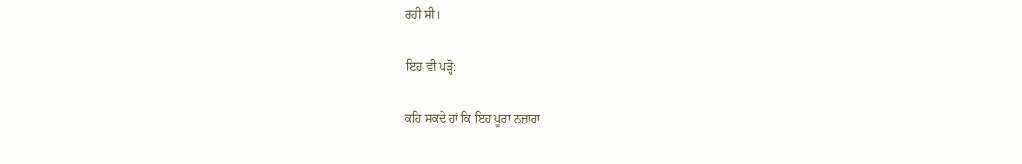ਰਹੀ ਸੀ।

ਇਹ ਵੀ ਪੜ੍ਹੋ:

ਕਹਿ ਸਕਦੇ ਹਾਂ ਕਿ ਇਹ ਪੂਰਾ ਨਜ਼ਾਰਾ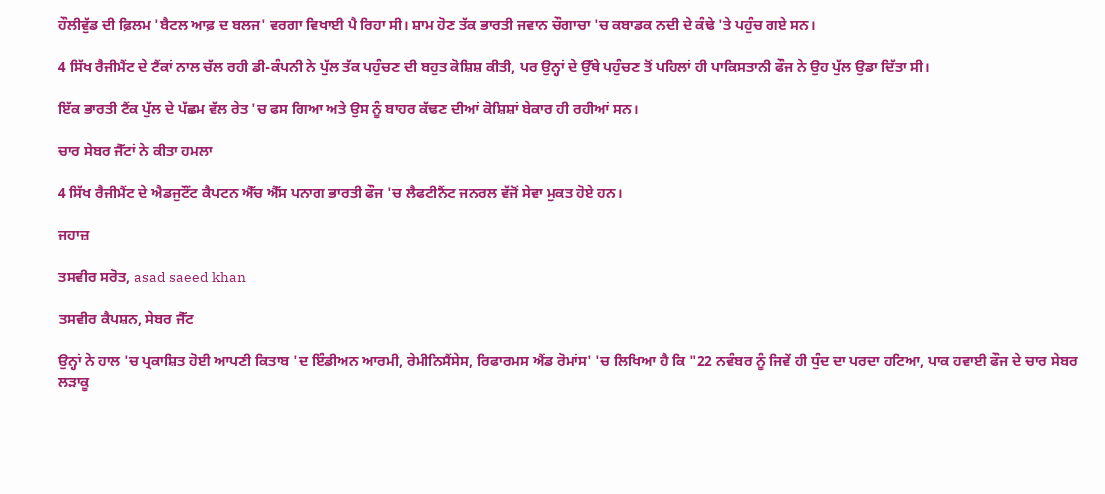ਹੌਲੀਵੁੱਡ ਦੀ ਫ਼ਿਲਮ 'ਬੈਟਲ ਆਫ਼ ਦ ਬਲਜ' ਵਰਗਾ ਵਿਖਾਈ ਪੈ ਰਿਹਾ ਸੀ। ਸ਼ਾਮ ਹੋਣ ਤੱਕ ਭਾਰਤੀ ਜਵਾਨ ਚੌਗਾਚਾ 'ਚ ਕਬਾਡਕ ਨਦੀ ਦੇ ਕੰਢੇ 'ਤੇ ਪਹੁੰਚ ਗਏ ਸਨ।

4 ਸਿੱਖ ਰੈਜੀਮੈਂਟ ਦੇ ਟੈਂਕਾਂ ਨਾਲ ਚੱਲ ਰਹੀ ਡੀ-ਕੰਪਨੀ ਨੇ ਪੁੱਲ ਤੱਕ ਪਹੁੰਚਣ ਦੀ ਬਹੁਤ ਕੋਸ਼ਿਸ਼ ਕੀਤੀ, ਪਰ ਉਨ੍ਹਾਂ ਦੇ ਉੱਥੇ ਪਹੁੰਚਣ ਤੋਂ ਪਹਿਲਾਂ ਹੀ ਪਾਕਿਸਤਾਨੀ ਫੌਜ ਨੇ ਉਹ ਪੁੱਲ ਉਡਾ ਦਿੱਤਾ ਸੀ।

ਇੱਕ ਭਾਰਤੀ ਟੈਂਕ ਪੁੱਲ ਦੇ ਪੱਛਮ ਵੱਲ ਰੇਤ 'ਚ ਫਸ ਗਿਆ ਅਤੇ ਉਸ ਨੂੰ ਬਾਹਰ ਕੱਢਣ ਦੀਆਂ ਕੋਸ਼ਿਸ਼ਾਂ ਬੇਕਾਰ ਹੀ ਰਹੀਆਂ ਸਨ।

ਚਾਰ ਸੇਬਰ ਜੈੱਟਾਂ ਨੇ ਕੀਤਾ ਹਮਲਾ

4 ਸਿੱਖ ਰੈਜੀਮੈਂਟ ਦੇ ਐਡਜੁਟੌਂਟ ਕੈਪਟਨ ਐੱਚ ਐੱਸ ਪਨਾਗ ਭਾਰਤੀ ਫੌਜ 'ਚ ਲੈਫਟੀਨੈਂਟ ਜਨਰਲ ਵੱਜੋਂ ਸੇਵਾ ਮੁਕਤ ਹੋਏ ਹਨ।

ਜਹਾਜ਼

ਤਸਵੀਰ ਸਰੋਤ, asad saeed khan

ਤਸਵੀਰ ਕੈਪਸ਼ਨ, ਸੇਬਰ ਜੈੱਟ

ਉਨ੍ਹਾਂ ਨੇ ਹਾਲ 'ਚ ਪ੍ਰਕਾਸ਼ਿਤ ਹੋਈ ਆਪਣੀ ਕਿਤਾਬ 'ਦ ਇੰਡੀਅਨ ਆਰਮੀ, ਰੇਮੀਨਿਸੈਂਸੇਸ, ਰਿਫਾਰਮਸ ਐਂਡ ਰੋਮਾਂਸ' 'ਚ ਲਿਖਿਆ ਹੈ ਕਿ "22 ਨਵੰਬਰ ਨੂੰ ਜਿਵੇਂ ਹੀ ਧੁੰਦ ਦਾ ਪਰਦਾ ਹਟਿਆ, ਪਾਕ ਹਵਾਈ ਫੌਜ ਦੇ ਚਾਰ ਸੇਬਰ ਲੜਾਕੂ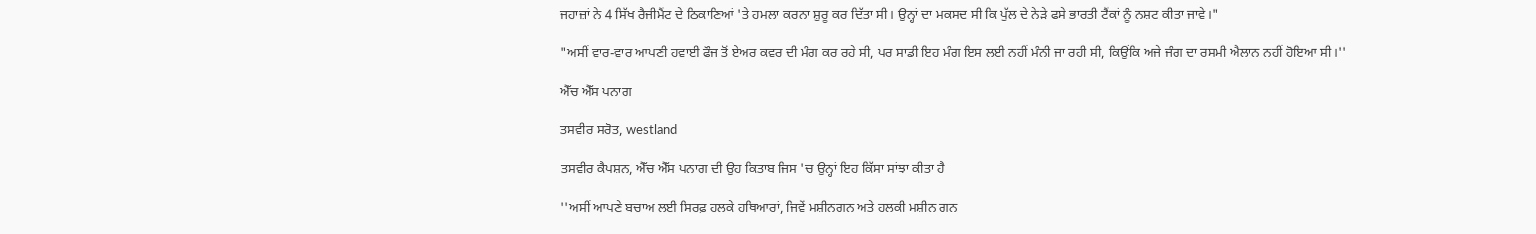ਜਹਾਜ਼ਾਂ ਨੇ 4 ਸਿੱਖ ਰੈਜੀਮੈਂਟ ਦੇ ਠਿਕਾਣਿਆਂ 'ਤੇ ਹਮਲਾ ਕਰਨਾ ਸ਼ੁਰੂ ਕਰ ਦਿੱਤਾ ਸੀ। ਉਨ੍ਹਾਂ ਦਾ ਮਕਸਦ ਸੀ ਕਿ ਪੁੱਲ ਦੇ ਨੇੜੇ ਫਸੇ ਭਾਰਤੀ ਟੈਂਕਾਂ ਨੂੰ ਨਸ਼ਟ ਕੀਤਾ ਜਾਵੇ।"

"ਅਸੀਂ ਵਾਰ-ਵਾਰ ਆਪਣੀ ਹਵਾਈ ਫੌਜ ਤੋਂ ਏਅਰ ਕਵਰ ਦੀ ਮੰਗ ਕਰ ਰਹੇ ਸੀ, ਪਰ ਸਾਡੀ ਇਹ ਮੰਗ ਇਸ ਲਈ ਨਹੀਂ ਮੰਨੀ ਜਾ ਰਹੀ ਸੀ, ਕਿਉਂਕਿ ਅਜੇ ਜੰਗ ਦਾ ਰਸਮੀ ਐਲਾਨ ਨਹੀਂ ਹੋਇਆ ਸੀ।''

ਐੱਚ ਐੱਸ ਪਨਾਗ

ਤਸਵੀਰ ਸਰੋਤ, westland

ਤਸਵੀਰ ਕੈਪਸ਼ਨ, ਐੱਚ ਐੱਸ ਪਨਾਗ ਦੀ ਉਹ ਕਿਤਾਬ ਜਿਸ 'ਚ ਉਨ੍ਹਾਂ ਇਹ ਕਿੱਸਾ ਸਾਂਝਾ ਕੀਤਾ ਹੈ

''ਅਸੀਂ ਆਪਣੇ ਬਚਾਅ ਲਈ ਸਿਰਫ਼ ਹਲਕੇ ਹਥਿਆਰਾਂ, ਜਿਵੇਂ ਮਸ਼ੀਨਗਨ ਅਤੇ ਹਲਕੀ ਮਸ਼ੀਨ ਗਨ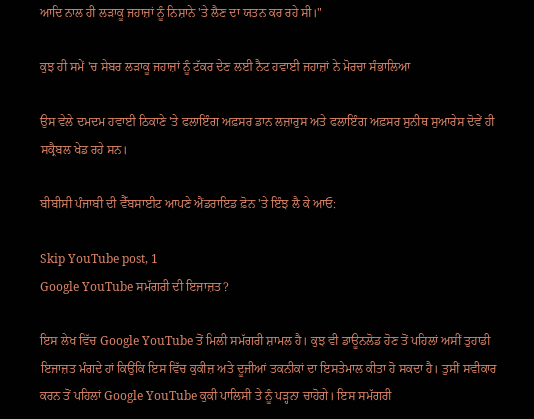ਆਦਿ ਨਾਲ ਹੀ ਲੜਾਕੂ ਜਹਾਜ਼ਾਂ ਨੂੰ ਨਿਸ਼ਾਨੇ 'ਤੇ ਲੈਣ ਦਾ ਯਤਨ ਕਰ ਰਹੇ ਸੀ।"

ਕੁਝ ਹੀ ਸਮੇਂ 'ਚ ਸੇਬਰ ਲੜਾਕੂ ਜਹਾਜ਼ਾਂ ਨੂੰ ਟੱਕਰ ਦੇਣ ਲਈ ਨੈਟ ਹਵਾਈ ਜਹਾਜ਼ਾਂ ਨੇ ਮੋਰਚਾ ਸੰਭਾਲਿਆ

ਉਸ ਵੇਲੇ ਦਮਦਮ ਹਵਾਈ ਠਿਕਾਣੇ 'ਤੇ ਫਲਾਇੰਗ ਅਫ਼ਸਰ ਡਾਨ ਲਜ਼ਾਰੁਸ ਅਤੇ ਫਲਾਇੰਗ ਅਫ਼ਸਰ ਸੁਨੀਥ ਸੁਆਰੇਸ ਦੋਵੇਂ ਹੀ ਸਕ੍ਰੈਬਲ ਖੇਡ ਰਹੇ ਸਨ।

ਬੀਬੀਸੀ ਪੰਜਾਬੀ ਦੀ ਵੈੱਬਸਾਈਟ ਆਪਣੇ ਐਂਡਰਾਇਡ ਫ਼ੋਨ 'ਤੇ ਇੰਝ ਲੈ ਕੇ ਆਓ:

Skip YouTube post, 1
Google YouTube ਸਮੱਗਰੀ ਦੀ ਇਜਾਜ਼ਤ?

ਇਸ ਲੇਖ ਵਿੱਚ Google YouTube ਤੋਂ ਮਿਲੀ ਸਮੱਗਰੀ ਸ਼ਾਮਲ ਹੈ। ਕੁਝ ਵੀ ਡਾਊਨਲੋਡ ਹੋਣ ਤੋਂ ਪਹਿਲਾਂ ਅਸੀਂ ਤੁਹਾਡੀ ਇਜਾਜ਼ਤ ਮੰਗਦੇ ਹਾਂ ਕਿਉਂਕਿ ਇਸ ਵਿੱਚ ਕੁਕੀਜ਼ ਅਤੇ ਦੂਜੀਆਂ ਤਕਨੀਕਾਂ ਦਾ ਇਸਤੇਮਾਲ ਕੀਤਾ ਹੋ ਸਕਦਾ ਹੈ। ਤੁਸੀਂ ਸਵੀਕਾਰ ਕਰਨ ਤੋਂ ਪਹਿਲਾਂ Google YouTube ਕੁਕੀ ਪਾਲਿਸੀ ਤੇ ਨੂੰ ਪੜ੍ਹਨਾ ਚਾਹੋਗੇ। ਇਸ ਸਮੱਗਰੀ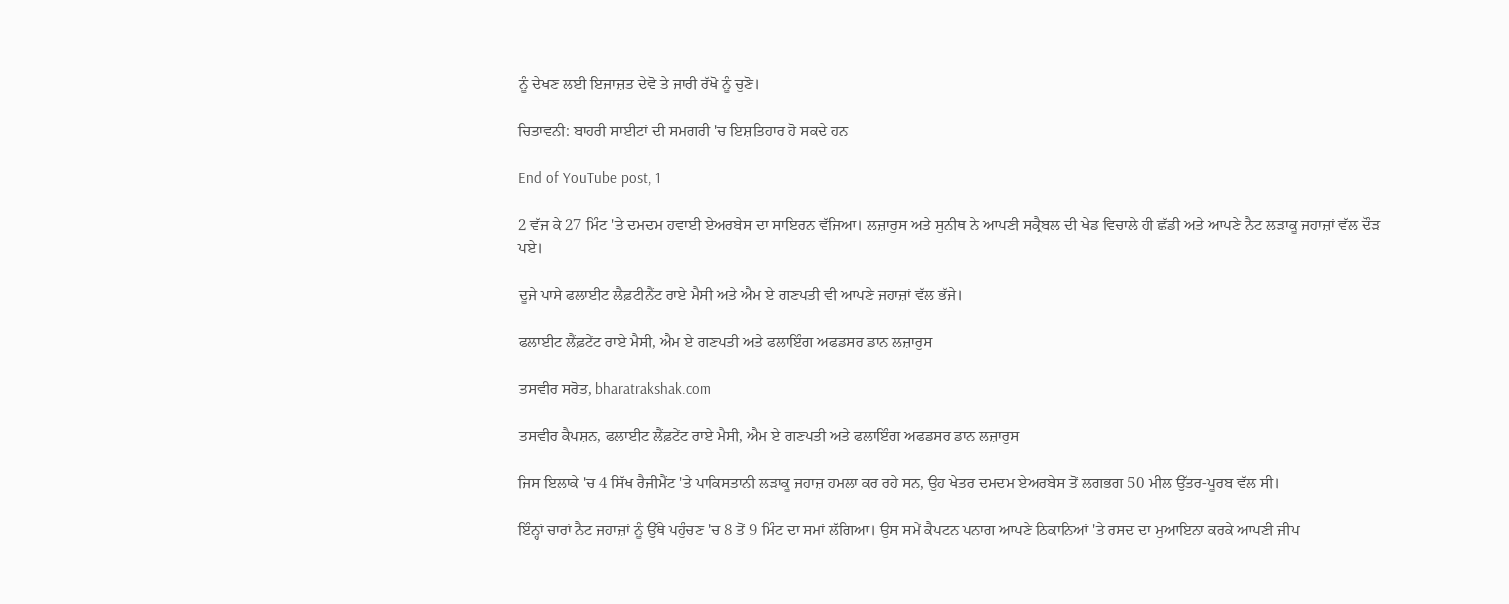ਨੂੰ ਦੇਖਣ ਲਈ ਇਜਾਜ਼ਤ ਦੇਵੋ ਤੇ ਜਾਰੀ ਰੱਖੋ ਨੂੰ ਚੁਣੋ।

ਚਿਤਾਵਨੀ: ਬਾਹਰੀ ਸਾਈਟਾਂ ਦੀ ਸਮਗਰੀ 'ਚ ਇਸ਼ਤਿਹਾਰ ਹੋ ਸਕਦੇ ਹਨ

End of YouTube post, 1

2 ਵੱਜ ਕੇ 27 ਮਿੰਟ 'ਤੇ ਦਮਦਮ ਹਵਾਈ ਏਅਰਬੇਸ ਦਾ ਸਾਇਰਨ ਵੱਜਿਆ। ਲਜ਼ਾਰੁਸ ਅਤੇ ਸੁਨੀਥ ਨੇ ਆਪਣੀ ਸਕ੍ਰੈਬਲ ਦੀ ਖੇਡ ਵਿਚਾਲੇ ਹੀ ਛੱਡੀ ਅਤੇ ਆਪਣੇ ਨੈਟ ਲੜਾਕੂ ਜਹਾਜ਼ਾਂ ਵੱਲ ਦੌੜ ਪਏ।

ਦੂਜੇ ਪਾਸੇ ਫਲਾਈਟ ਲੈਫ਼ਟੀਨੈਂਟ ਰਾਏ ਮੈਸੀ ਅਤੇ ਐਮ ਏ ਗਣਪਤੀ ਵੀ ਆਪਣੇ ਜਹਾਜ਼ਾਂ ਵੱਲ ਭੱਜੇ।

ਫਲਾਈਟ ਲੈਂਫ਼ਟੇਂਟ ਰਾਏ ਮੈਸੀ, ਐਮ ਏ ਗਣਪਤੀ ਅਤੇ ਫਲਾਇੰਗ ਅਫਡਸਰ ਡਾਨ ਲਜ਼ਾਰੁਸ

ਤਸਵੀਰ ਸਰੋਤ, bharatrakshak.com

ਤਸਵੀਰ ਕੈਪਸ਼ਨ, ਫਲਾਈਟ ਲੈਂਫ਼ਟੇਂਟ ਰਾਏ ਮੈਸੀ, ਐਮ ਏ ਗਣਪਤੀ ਅਤੇ ਫਲਾਇੰਗ ਅਫਡਸਰ ਡਾਨ ਲਜ਼ਾਰੁਸ

ਜਿਸ ਇਲਾਕੇ 'ਚ 4 ਸਿੱਖ ਰੈਜੀਮੈਂਟ 'ਤੇ ਪਾਕਿਸਤਾਨੀ ਲੜਾਕੂ ਜਹਾਜ਼ ਹਮਲਾ ਕਰ ਰਹੇ ਸਨ, ਉਹ ਖੇਤਰ ਦਮਦਮ ਏਅਰਬੇਸ ਤੋਂ ਲਗਭਗ 50 ਮੀਲ ਉੱਤਰ-ਪੂਰਬ ਵੱਲ ਸੀ।

ਇੰਨ੍ਹਾਂ ਚਾਰਾਂ ਨੈਟ ਜਹਾਜ਼ਾਂ ਨੂੰ ਉੱਥੇ ਪਹੁੰਚਣ 'ਚ 8 ਤੋਂ 9 ਮਿੰਟ ਦਾ ਸਮਾਂ ਲੱਗਿਆ। ਉਸ ਸਮੇਂ ਕੈਪਟਨ ਪਨਾਗ ਆਪਣੇ ਠਿਕਾਨਿਆਂ 'ਤੇ ਰਸਦ ਦਾ ਮੁਆਇਨਾ ਕਰਕੇ ਆਪਣੀ ਜੀਪ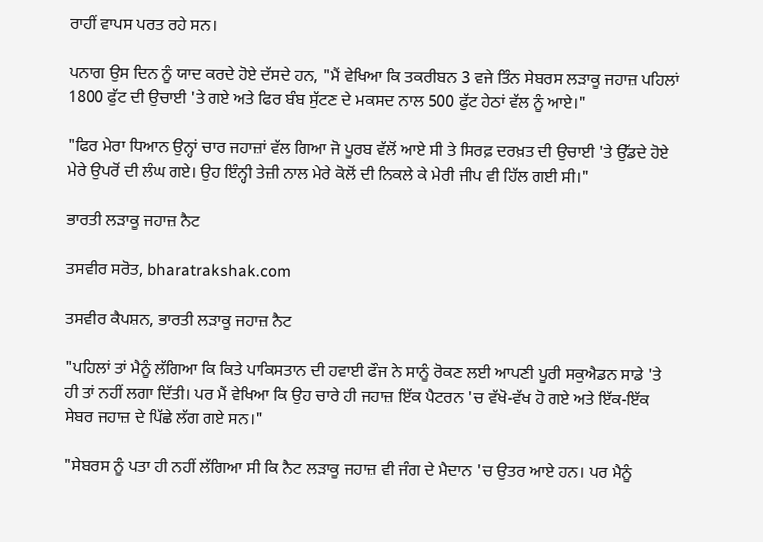ਰਾਹੀਂ ਵਾਪਸ ਪਰਤ ਰਹੇ ਸਨ।

ਪਨਾਗ ਉਸ ਦਿਨ ਨੂੰ ਯਾਦ ਕਰਦੇ ਹੋਏ ਦੱਸਦੇ ਹਨ, "ਮੈਂ ਵੇਖਿਆ ਕਿ ਤਕਰੀਬਨ 3 ਵਜੇ ਤਿੰਨ ਸੇਬਰਸ ਲੜਾਕੂ ਜਹਾਜ਼ ਪਹਿਲਾਂ 1800 ਫੁੱਟ ਦੀ ਉਚਾਈ 'ਤੇ ਗਏ ਅਤੇ ਫਿਰ ਬੰਬ ਸੁੱਟਣ ਦੇ ਮਕਸਦ ਨਾਲ 500 ਫੁੱਟ ਹੇਠਾਂ ਵੱਲ ਨੂੰ ਆਏ।"

"ਫਿਰ ਮੇਰਾ ਧਿਆਨ ਉਨ੍ਹਾਂ ਚਾਰ ਜਹਾਜ਼ਾਂ ਵੱਲ ਗਿਆ ਜੋ ਪੂਰਬ ਵੱਲੋਂ ਆਏ ਸੀ ਤੇ ਸਿਰਫ਼ ਦਰਖ਼ਤ ਦੀ ਉਚਾਈ 'ਤੇ ਉੱਡਦੇ ਹੋਏ ਮੇਰੇ ਉਪਰੋਂ ਦੀ ਲੰਘ ਗਏ। ਉਹ ਇੰਨ੍ਹੀ ਤੇਜ਼ੀ ਨਾਲ ਮੇਰੇ ਕੋਲੋਂ ਦੀ ਨਿਕਲੇ ਕੇ ਮੇਰੀ ਜੀਪ ਵੀ ਹਿੱਲ ਗਈ ਸੀ।"

ਭਾਰਤੀ ਲੜਾਕੂ ਜਹਾਜ਼ ਨੈਟ

ਤਸਵੀਰ ਸਰੋਤ, bharatrakshak.com

ਤਸਵੀਰ ਕੈਪਸ਼ਨ, ਭਾਰਤੀ ਲੜਾਕੂ ਜਹਾਜ਼ ਨੈਟ

"ਪਹਿਲਾਂ ਤਾਂ ਮੈਨੂੰ ਲੱਗਿਆ ਕਿ ਕਿਤੇ ਪਾਕਿਸਤਾਨ ਦੀ ਹਵਾਈ ਫੌਜ ਨੇ ਸਾਨੂੰ ਰੋਕਣ ਲਈ ਆਪਣੀ ਪੂਰੀ ਸਕੁਐਡਨ ਸਾਡੇ 'ਤੇ ਹੀ ਤਾਂ ਨਹੀਂ ਲਗਾ ਦਿੱਤੀ। ਪਰ ਮੈਂ ਵੇਖਿਆ ਕਿ ਉਹ ਚਾਰੇ ਹੀ ਜਹਾਜ਼ ਇੱਕ ਪੈਟਰਨ 'ਚ ਵੱਖੋ-ਵੱਖ ਹੋ ਗਏ ਅਤੇ ਇੱਕ-ਇੱਕ ਸੇਬਰ ਜਹਾਜ਼ ਦੇ ਪਿੱਛੇ ਲੱਗ ਗਏ ਸਨ।"

"ਸੇਬਰਸ ਨੂੰ ਪਤਾ ਹੀ ਨਹੀਂ ਲੱਗਿਆ ਸੀ ਕਿ ਨੈਟ ਲੜਾਕੂ ਜਹਾਜ਼ ਵੀ ਜੰਗ ਦੇ ਮੈਦਾਨ 'ਚ ਉਤਰ ਆਏ ਹਨ। ਪਰ ਮੈਨੂੰ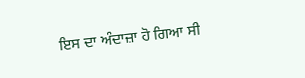ਇਸ ਦਾ ਅੰਦਾਜ਼ਾ ਹੋ ਗਿਆ ਸੀ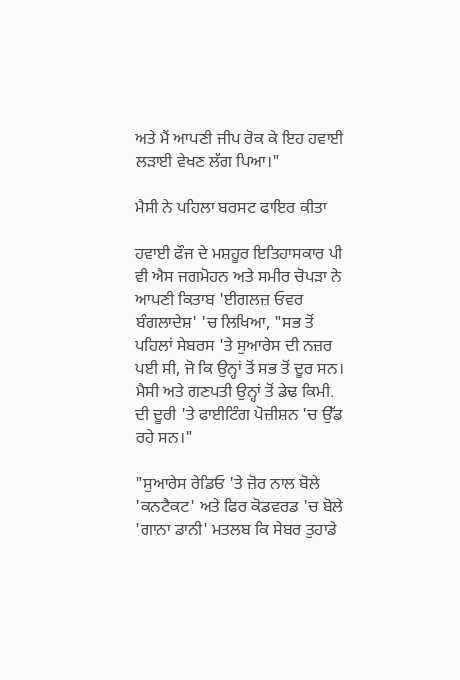ਅਤੇ ਮੈਂ ਆਪਣੀ ਜੀਪ ਰੋਕ ਕੇ ਇਹ ਹਵਾਈ ਲੜਾਈ ਵੇਖਣ ਲੱਗ ਪਿਆ।"

ਮੈਸੀ ਨੇ ਪਹਿਲਾ ਬਰਸਟ ਫਾਇਰ ਕੀਤਾ

ਹਵਾਈ ਫੌਜ ਦੇ ਮਸ਼ਹੂਰ ਇਤਿਹਾਸਕਾਰ ਪੀ ਵੀ ਐਸ ਜਗਮੋਹਨ ਅਤੇ ਸਮੀਰ ਚੋਪੜਾ ਨੇ ਆਪਣੀ ਕਿਤਾਬ 'ਈਗਲਜ਼ ਓਵਰ ਬੰਗਲਾਦੇਸ਼' 'ਚ ਲਿਖਿਆ, "ਸਭ ਤੋਂ ਪਹਿਲਾਂ ਸੇਬਰਸ 'ਤੇ ਸੁਆਰੇਸ ਦੀ ਨਜ਼ਰ ਪਈ ਸੀ, ਜੋ ਕਿ ਉਨ੍ਹਾਂ ਤੋਂ ਸਭ ਤੋਂ ਦੂਰ ਸਨ। ਮੈਸੀ ਅਤੇ ਗਣਪਤੀ ਉਨ੍ਹਾਂ ਤੋਂ ਡੇਢ ਕਿਮੀ. ਦੀ ਦੂਰੀ 'ਤੇ ਫਾਈਟਿੰਗ ਪੋਜ਼ੀਸ਼ਨ 'ਚ ਉੱਡ ਰਹੇ ਸਨ।"

"ਸੁਆਰੇਸ ਰੇਡਿਓ 'ਤੇ ਜ਼ੋਰ ਨਾਲ ਬੋਲੇ 'ਕਨਟੈਕਟ' ਅਤੇ ਫਿਰ ਕੋਡਵਰਡ 'ਚ ਬੋਲੇ 'ਗਾਨਾ ਡਾਨੀ' ਮਤਲਬ ਕਿ ਸੇਬਰ ਤੁਹਾਡੇ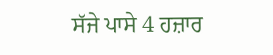ਸੱਜੇ ਪਾਸੇ 4 ਹਜ਼ਾਰ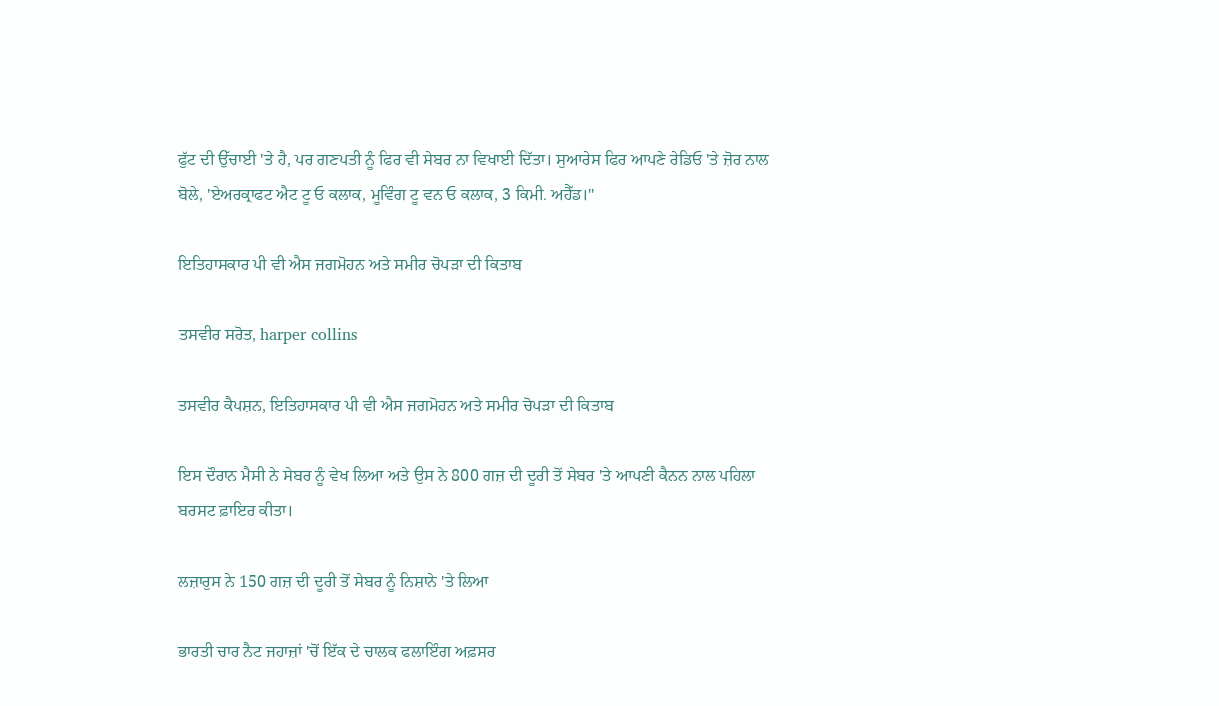ਫੁੱਟ ਦੀ ਉੱਚਾਈ 'ਤੇ ਹੈ, ਪਰ ਗਣਪਤੀ ਨੂੰ ਫਿਰ ਵੀ ਸੇਬਰ ਨਾ ਵਿਖਾਈ ਦਿੱਤਾ। ਸੁਆਰੇਸ ਫਿਰ ਆਪਣੇ ਰੇਡਿਓ 'ਤੇ ਜ਼ੋਰ ਨਾਲ ਬੋਲੇ, 'ਏਅਰਕ੍ਰਾਫਟ ਐਟ ਟੂ ਓ ਕਲਾਕ, ਮੂਵਿੰਗ ਟੂ ਵਨ ਓ ਕਲਾਕ, 3 ਕਿਮੀ. ਅਹੈੱਡ।"

ਇਤਿਹਾਸਕਾਰ ਪੀ ਵੀ ਐਸ ਜਗਮੋਹਨ ਅਤੇ ਸਮੀਰ ਚੋਪੜਾ ਦੀ ਕਿਤਾਬ

ਤਸਵੀਰ ਸਰੋਤ, harper collins

ਤਸਵੀਰ ਕੈਪਸ਼ਨ, ਇਤਿਹਾਸਕਾਰ ਪੀ ਵੀ ਐਸ ਜਗਮੋਹਨ ਅਤੇ ਸਮੀਰ ਚੋਪੜਾ ਦੀ ਕਿਤਾਬ

ਇਸ ਦੌਰਾਨ ਮੈਸੀ ਨੇ ਸੇਬਰ ਨੂੰ ਵੇਖ ਲਿਆ ਅਤੇ ਉਸ ਨੇ 800 ਗਜ਼ ਦੀ ਦੂਰੀ ਤੋਂ ਸੇਬਰ 'ਤੇ ਆਪਣੀ ਕੈਨਨ ਨਾਲ ਪਹਿਲਾ ਬਰਸਟ ਫ਼ਾਇਰ ਕੀਤਾ।

ਲਜ਼ਾਰੁਸ ਨੇ 150 ਗਜ਼ ਦੀ ਦੂਰੀ ਤੋਂ ਸੇਬਰ ਨੂੰ ਨਿਸ਼ਾਨੇ 'ਤੇ ਲਿਆ

ਭਾਰਤੀ ਚਾਰ ਨੈਟ ਜਹਾਜ਼ਾਂ 'ਚੋਂ ਇੱਕ ਦੇ ਚਾਲਕ ਫਲਾਇੰਗ ਅਫ਼ਸਰ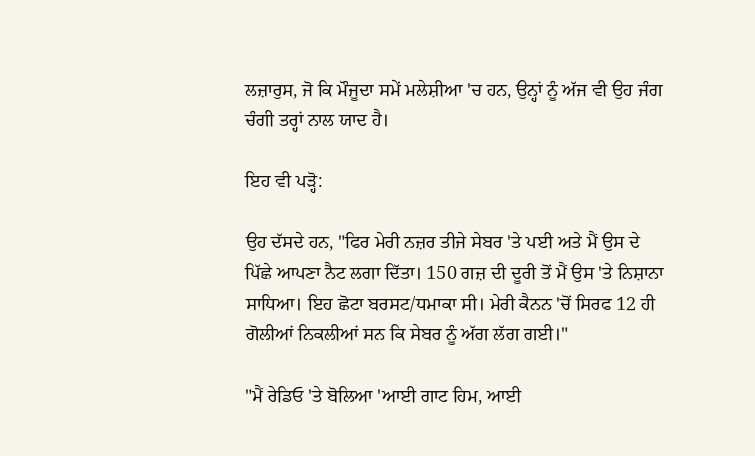ਲਜ਼ਾਰੁਸ, ਜੋ ਕਿ ਮੌਜੂਦਾ ਸਮੇਂ ਮਲੇਸ਼ੀਆ 'ਚ ਹਨ, ਉਨ੍ਹਾਂ ਨੂੰ ਅੱਜ ਵੀ ਉਹ ਜੰਗ ਚੰਗੀ ਤਰ੍ਹਾਂ ਨਾਲ ਯਾਦ ਹੈ।

ਇਹ ਵੀ ਪੜ੍ਹੋ:

ਉਹ ਦੱਸਦੇ ਹਨ, "ਫਿਰ ਮੇਰੀ ਨਜ਼ਰ ਤੀਜੇ ਸੇਬਰ 'ਤੇ ਪਈ ਅਤੇ ਮੈਂ ਉਸ ਦੇ ਪਿੱਛੇ ਆਪਣਾ ਨੈਟ ਲਗਾ ਦਿੱਤਾ। 150 ਗਜ਼ ਦੀ ਦੂਰੀ ਤੋਂ ਮੈਂ ਉਸ 'ਤੇ ਨਿਸ਼ਾਨਾ ਸਾਧਿਆ। ਇਹ ਛੋਟਾ ਬਰਸਟ/ਧਮਾਕਾ ਸੀ। ਮੇਰੀ ਕੈਨਨ 'ਚੋਂ ਸਿਰਫ 12 ਹੀ ਗੋਲੀਆਂ ਨਿਕਲੀਆਂ ਸਨ ਕਿ ਸੇਬਰ ਨੂੰ ਅੱਗ ਲੱਗ ਗਈ।"

"ਮੈਂ ਰੇਡਿਓ 'ਤੇ ਬੋਲਿਆ 'ਆਈ ਗਾਟ ਹਿਮ, ਆਈ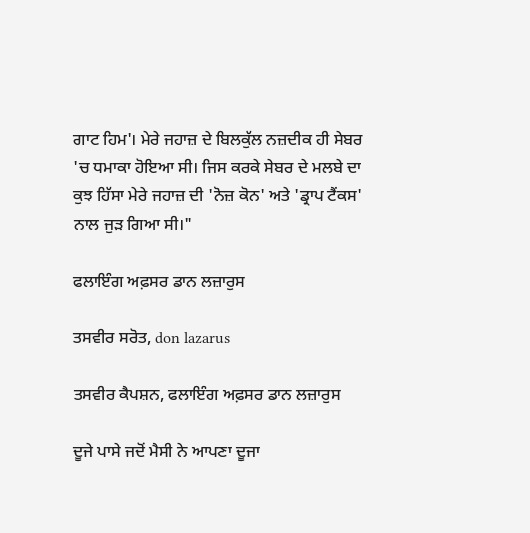ਗਾਟ ਹਿਮ'। ਮੇਰੇ ਜਹਾਜ਼ ਦੇ ਬਿਲਕੁੱਲ ਨਜ਼ਦੀਕ ਹੀ ਸੇਬਰ 'ਚ ਧਮਾਕਾ ਹੋਇਆ ਸੀ। ਜਿਸ ਕਰਕੇ ਸੇਬਰ ਦੇ ਮਲਬੇ ਦਾ ਕੁਝ ਹਿੱਸਾ ਮੇਰੇ ਜਹਾਜ਼ ਦੀ 'ਨੋਜ਼ ਕੋਨ' ਅਤੇ 'ਡ੍ਰਾਪ ਟੈਂਕਸ' ਨਾਲ ਜੁੜ ਗਿਆ ਸੀ।"

ਫਲਾਇੰਗ ਅਫ਼ਸਰ ਡਾਨ ਲਜ਼ਾਰੁਸ

ਤਸਵੀਰ ਸਰੋਤ, don lazarus

ਤਸਵੀਰ ਕੈਪਸ਼ਨ, ਫਲਾਇੰਗ ਅਫ਼ਸਰ ਡਾਨ ਲਜ਼ਾਰੁਸ

ਦੂਜੇ ਪਾਸੇ ਜਦੋਂ ਮੈਸੀ ਨੇ ਆਪਣਾ ਦੂਜਾ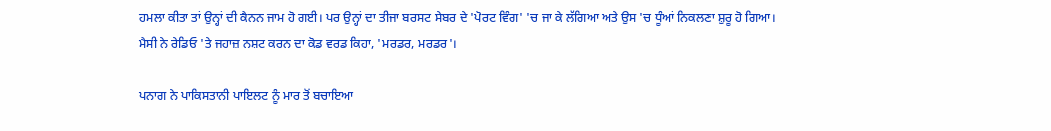ਹਮਲਾ ਕੀਤਾ ਤਾਂ ਉਨ੍ਹਾਂ ਦੀ ਕੈਨਨ ਜਾਮ ਹੋ ਗਈ। ਪਰ ਉਨ੍ਹਾਂ ਦਾ ਤੀਜਾ ਬਰਸਟ ਸੇਬਰ ਦੇ 'ਪੋਰਟ ਵਿੰਗ' 'ਚ ਜਾ ਕੇ ਲੱਗਿਆ ਅਤੇ ਉਸ 'ਚ ਧੂੰਆਂ ਨਿਕਲਣਾ ਸ਼ੁਰੂ ਹੋ ਗਿਆ। ਮੈਸੀ ਨੇ ਰੇਡਿਓ 'ਤੇ ਜਹਾਜ਼ ਨਸ਼ਟ ਕਰਨ ਦਾ ਕੋਡ ਵਰਡ ਕਿਹਾ, 'ਮਰਡਰ, ਮਰਡਰ'।

ਪਨਾਗ ਨੇ ਪਾਕਿਸਤਾਨੀ ਪਾਇਲਟ ਨੂੰ ਮਾਰ ਤੋਂ ਬਚਾਇਆ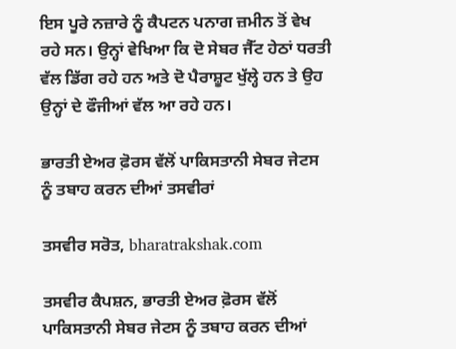ਇਸ ਪੂਰੇ ਨਜ਼ਾਰੇ ਨੂੰ ਕੈਪਟਨ ਪਨਾਗ ਜ਼ਮੀਨ ਤੋਂ ਵੇਖ ਰਹੇ ਸਨ। ਉਨ੍ਹਾਂ ਵੇਖਿਆ ਕਿ ਦੋ ਸੇਬਰ ਜੈੱਟ ਹੇਠਾਂ ਧਰਤੀ ਵੱਲ ਡਿੱਗ ਰਹੇ ਹਨ ਅਤੇ ਦੋ ਪੈਰਾਸ਼ੂਟ ਖੁੱਲ੍ਹੇ ਹਨ ਤੇ ਉਹ ਉਨ੍ਹਾਂ ਦੇ ਫੌਜੀਆਂ ਵੱਲ ਆ ਰਹੇ ਹਨ।

ਭਾਰਤੀ ਏਅਰ ਫ਼ੋਰਸ ਵੱਲੋਂ ਪਾਕਿਸਤਾਨੀ ਸੇਬਰ ਜੇਟਸ ਨੂੰ ਤਬਾਹ ਕਰਨ ਦੀਆਂ ਤਸਵੀਰਾਂ

ਤਸਵੀਰ ਸਰੋਤ, bharatrakshak.com

ਤਸਵੀਰ ਕੈਪਸ਼ਨ, ਭਾਰਤੀ ਏਅਰ ਫ਼ੋਰਸ ਵੱਲੋਂ ਪਾਕਿਸਤਾਨੀ ਸੇਬਰ ਜੇਟਸ ਨੂੰ ਤਬਾਹ ਕਰਨ ਦੀਆਂ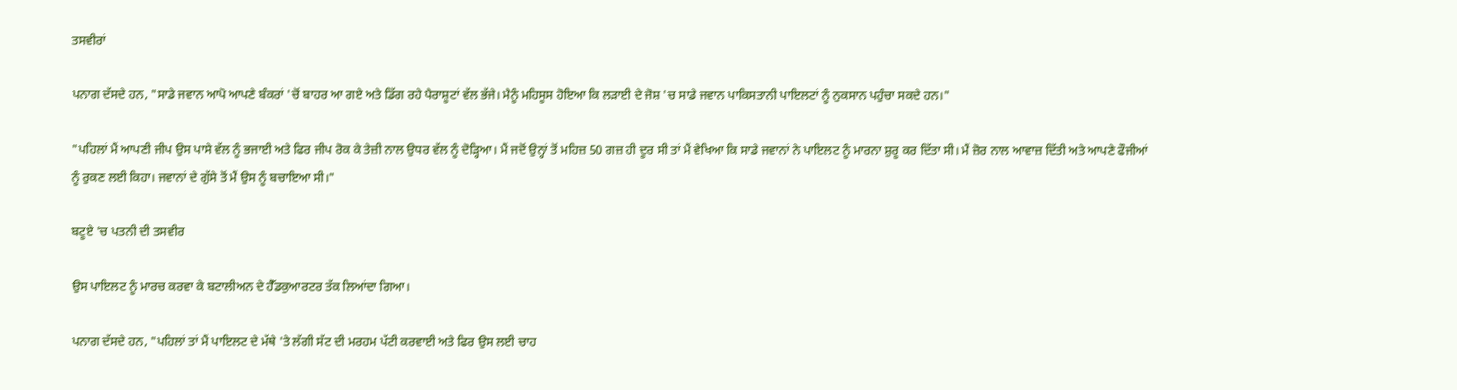ਤਸਵੀਰਾਂ

ਪਨਾਗ ਦੱਸਦੇ ਹਨ, "ਸਾਡੇ ਜਵਾਨ ਆਪੋ ਆਪਣੇ ਬੰਕਰਾਂ 'ਚੋਂ ਬਾਹਰ ਆ ਗਏ ਅਤੇ ਡਿੱਗ ਰਹੇ ਪੈਰਾਸ਼ੂਟਾਂ ਵੱਲ ਭੱਜੇ। ਮੈਨੂੰ ਮਹਿਸੂਸ ਹੋਇਆ ਕਿ ਲੜਾਈ ਦੇ ਜੋਸ਼ 'ਚ ਸਾਡੇ ਜਵਾਨ ਪਾਕਿਸਤਾਨੀ ਪਾਇਲਟਾਂ ਨੂੰ ਨੁਕਸਾਨ ਪਹੁੰਚਾ ਸਕਦੇ ਹਨ।"

"ਪਹਿਲਾਂ ਮੈਂ ਆਪਣੀ ਜੀਪ ਉਸ ਪਾਸੇ ਵੱਲ ਨੂੰ ਭਜਾਈ ਅਤੇ ਫਿਰ ਜੀਪ ਰੋਕ ਕੇ ਤੇਜ਼ੀ ਨਾਲ ਉਧਰ ਵੱਲ ਨੂੰ ਦੋੜ੍ਹਿਆ। ਮੈਂ ਜਦੋਂ ਉਨ੍ਹਾਂ ਤੋਂ ਮਹਿਜ਼ 50 ਗਜ਼ ਹੀ ਦੂਰ ਸੀ ਤਾਂ ਮੈਂ ਵੇਖਿਆ ਕਿ ਸਾਡੇ ਜਵਾਨਾਂ ਨੇ ਪਾਇਲਟ ਨੂੰ ਮਾਰਨਾ ਸ਼ੁਰੂ ਕਰ ਦਿੱਤਾ ਸੀ। ਮੈਂ ਜ਼ੋਰ ਨਾਲ ਆਵਾਜ਼ ਦਿੱਤੀ ਅਤੇ ਆਪਣੇ ਫੌਜੀਆਂ ਨੂੰ ਰੁਕਣ ਲਈ ਕਿਹਾ। ਜਵਾਨਾਂ ਦੇ ਗੁੱਸੇ ਤੋਂ ਮੈਂ ਉਸ ਨੂੰ ਬਚਾਇਆ ਸੀ।"

ਬਟੂਏ 'ਚ ਪਤਨੀ ਦੀ ਤਸਵੀਰ

ਉਸ ਪਾਇਲਟ ਨੂੰ ਮਾਰਚ ਕਰਵਾ ਕੇ ਬਟਾਲੀਅਨ ਦੇ ਹੈੱਡਕੁਆਰਟਰ ਤੱਕ ਲਿਆਂਦਾ ਗਿਆ।

ਪਨਾਗ ਦੱਸਦੇ ਹਨ, "ਪਹਿਲਾਂ ਤਾਂ ਮੈਂ ਪਾਇਲਟ ਦੇ ਮੱਥੇ 'ਤੇ ਲੱਗੀ ਸੱਟ ਦੀ ਮਰਹਮ ਪੱਟੀ ਕਰਵਾਈ ਅਤੇ ਫਿਰ ਉਸ ਲਈ ਚਾਹ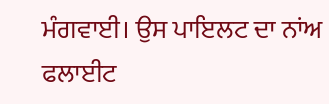ਮੰਗਵਾਈ। ਉਸ ਪਾਇਲਟ ਦਾ ਨਾਂਅ ਫਲਾਈਟ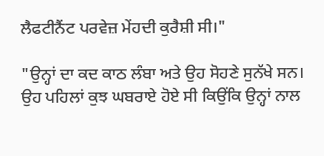ਲੈਫਟੀਨੈਂਟ ਪਰਵੇਜ਼ ਮੇਂਹਦੀ ਕੁਰੈਸ਼ੀ ਸੀ।"

"ਉਨ੍ਹਾਂ ਦਾ ਕਦ ਕਾਠ ਲੰਬਾ ਅਤੇ ਉਹ ਸੋਹਣੇ ਸੁਨੱਖੇ ਸਨ। ਉਹ ਪਹਿਲਾਂ ਕੁਝ ਘਬਰਾਏ ਹੋਏ ਸੀ ਕਿਉਂਕਿ ਉਨ੍ਹਾਂ ਨਾਲ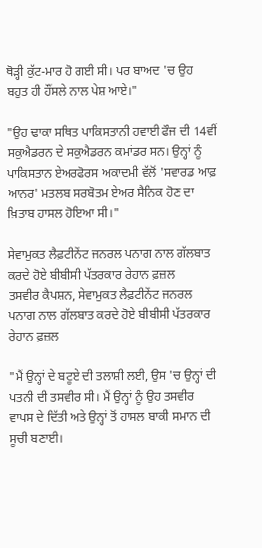ਥੋੜ੍ਹੀ ਕੁੱਟ-ਮਾਰ ਹੋ ਗਈ ਸੀ। ਪਰ ਬਾਅਦ 'ਚ ਉਹ ਬਹੁਤ ਹੀ ਹੌਂਸਲੇ ਨਾਲ ਪੇਸ਼ ਆਏ।"

"ਉਹ ਢਾਕਾ ਸਥਿਤ ਪਾਕਿਸਤਾਨੀ ਹਵਾਈ ਫੌਜ ਦੀ 14ਵੀਂ ਸਕੁਐਡਰਨ ਦੇ ਸਕੁਐਡਰਨ ਕਮਾਂਡਰ ਸਨ। ਉਨ੍ਹਾਂ ਨੂੰ ਪਾਕਿਸਤਾਨ ਏਅਰਫੋਰਸ ਅਕਾਦਮੀ ਵੱਲੋਂ 'ਸਵਾਰਡ ਆਫ਼ ਆਨਰ' ਮਤਲਬ ਸਰਬੋਤਮ ਏਅਰ ਸੈਨਿਕ ਹੋਣ ਦਾ ਖ਼ਿਤਾਬ ਹਾਸਲ ਹੋਇਆ ਸੀ।"

ਸੇਵਾਮੁਕਤ ਲੈਫ਼ਟੀਨੇਂਟ ਜਨਰਲ ਪਨਾਗ ਨਾਲ ਗੱਲਬਾਤ ਕਰਦੇ ਹੋਏ ਬੀਬੀਸੀ ਪੱਤਰਕਾਰ ਰੇਹਾਨ ਫ਼ਜ਼ਲ
ਤਸਵੀਰ ਕੈਪਸ਼ਨ, ਸੇਵਾਮੁਕਤ ਲੈਫ਼ਟੀਨੇਂਟ ਜਨਰਲ ਪਨਾਗ ਨਾਲ ਗੱਲਬਾਤ ਕਰਦੇ ਹੋਏ ਬੀਬੀਸੀ ਪੱਤਰਕਾਰ ਰੇਹਾਨ ਫ਼ਜ਼ਲ

"ਮੈਂ ਉਨ੍ਹਾਂ ਦੇ ਬਟੂਏ ਦੀ ਤਲਾਸ਼ੀ ਲਈ, ਉਸ 'ਚ ਉਨ੍ਹਾਂ ਦੀ ਪਤਨੀ ਦੀ ਤਸਵੀਰ ਸੀ। ਮੈਂ ਉਨ੍ਹਾਂ ਨੂੰ ਉਹ ਤਸਵੀਰ ਵਾਪਸ ਦੇ ਦਿੱਤੀ ਅਤੇ ਉਨ੍ਹਾਂ ਤੋਂ ਹਾਸਲ ਬਾਕੀ ਸਮਾਨ ਦੀ ਸੂਚੀ ਬਣਾਈ।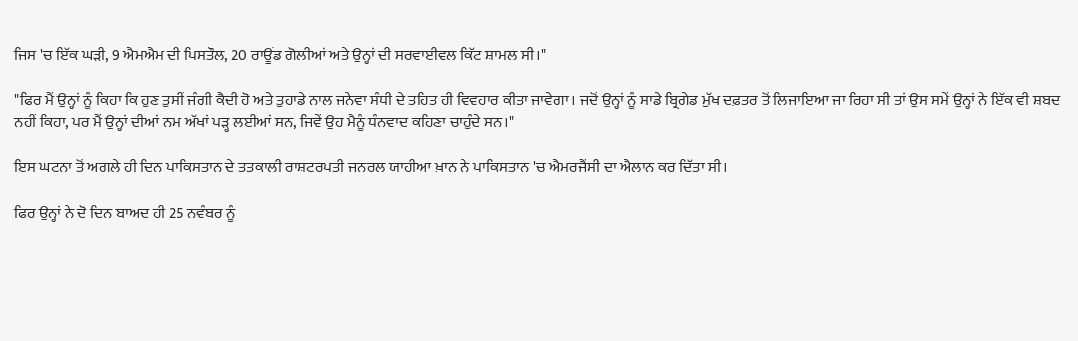ਜਿਸ 'ਚ ਇੱਕ ਘੜੀ, 9 ਐਮਐਮ ਦੀ ਪਿਸਤੌਲ, 20 ਰਾਊਂਡ ਗੋਲੀਆਂ ਅਤੇ ਉਨ੍ਹਾਂ ਦੀ ਸਰਵਾਈਵਲ ਕਿੱਟ ਸ਼ਾਮਲ ਸੀ।"

"ਫਿਰ ਮੈਂ ਉਨ੍ਹਾਂ ਨੂੰ ਕਿਹਾ ਕਿ ਹੁਣ ਤੁਸੀਂ ਜੰਗੀ ਕੈਦੀ ਹੋ ਅਤੇ ਤੁਹਾਡੇ ਨਾਲ ਜਨੇਵਾ ਸੰਧੀ ਦੇ ਤਹਿਤ ਹੀ ਵਿਵਹਾਰ ਕੀਤਾ ਜਾਵੇਗਾ। ਜਦੋਂ ਉਨ੍ਹਾਂ ਨੂੰ ਸਾਡੇ ਬ੍ਰਿਗੇਡ ਮੁੱਖ ਦਫ਼ਤਰ ਤੋਂ ਲਿਜਾਇਆ ਜਾ ਰਿਹਾ ਸੀ ਤਾਂ ਉਸ ਸਮੇਂ ਉਨ੍ਹਾਂ ਨੇ ਇੱਕ ਵੀ ਸ਼ਬਦ ਨਹੀਂ ਕਿਹਾ, ਪਰ ਮੈਂ ਉਨ੍ਹਾਂ ਦੀਆਂ ਨਮ ਅੱਖਾਂ ਪੜ੍ਹ ਲਈਆਂ ਸਨ, ਜਿਵੇਂ ਉਹ ਮੈਨੂੰ ਧੰਨਵਾਦ ਕਹਿਣਾ ਚਾਹੁੰਦੇ ਸਨ।"

ਇਸ ਘਟਨਾ ਤੋਂ ਅਗਲੇ ਹੀ ਦਿਨ ਪਾਕਿਸਤਾਨ ਦੇ ਤਤਕਾਲੀ ਰਾਸ਼ਟਰਪਤੀ ਜਨਰਲ ਯਾਹੀਆ ਖ਼ਾਨ ਨੇ ਪਾਕਿਸਤਾਨ 'ਚ ਐਮਰਜੈਂਸੀ ਦਾ ਐਲਾਨ ਕਰ ਦਿੱਤਾ ਸੀ।

ਫਿਰ ਉਨ੍ਹਾਂ ਨੇ ਦੋ ਦਿਨ ਬਾਅਦ ਹੀ 25 ਨਵੰਬਰ ਨੂੰ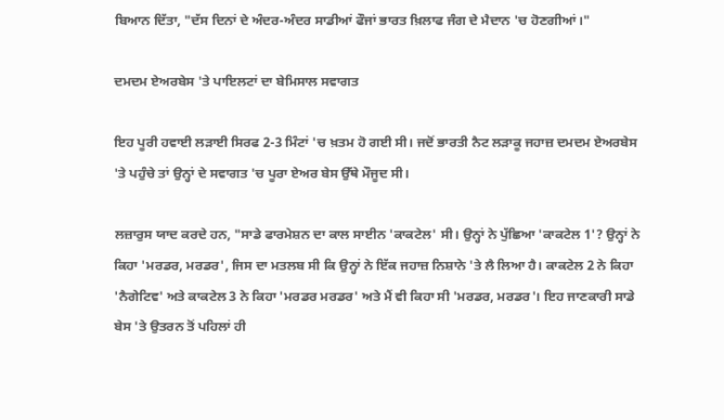ਬਿਆਨ ਦਿੱਤਾ, "ਦੱਸ ਦਿਨਾਂ ਦੇ ਅੰਦਰ-ਅੰਦਰ ਸਾਡੀਆਂ ਫੌਜਾਂ ਭਾਰਤ ਖ਼ਿਲਾਫ ਜੰਗ ਦੇ ਮੈਦਾਨ 'ਚ ਹੋਣਗੀਆਂ।"

ਦਮਦਮ ਏਅਰਬੇਸ 'ਤੇ ਪਾਇਲਟਾਂ ਦਾ ਬੇਮਿਸਾਲ ਸਵਾਗਤ

ਇਹ ਪੂਰੀ ਹਵਾਈ ਲੜਾਈ ਸਿਰਫ 2-3 ਮਿੰਟਾਂ 'ਚ ਖ਼ਤਮ ਹੋ ਗਈ ਸੀ। ਜਦੋਂ ਭਾਰਤੀ ਨੈਟ ਲੜਾਕੂ ਜਹਾਜ਼ ਦਮਦਮ ਏਅਰਬੇਸ 'ਤੇ ਪਹੁੰਚੇ ਤਾਂ ਉਨ੍ਹਾਂ ਦੇ ਸਵਾਗਤ 'ਚ ਪੂਰਾ ਏਅਰ ਬੇਸ ਉੱਥੇ ਮੌਜੂਦ ਸੀ।

ਲਜ਼ਾਰੁਸ ਯਾਦ ਕਰਦੇ ਹਨ, "ਸਾਡੇ ਫਾਰਮੇਸ਼ਨ ਦਾ ਕਾਲ ਸਾਈਨ 'ਕਾਕਟੇਲ' ਸੀ। ਉਨ੍ਹਾਂ ਨੇ ਪੁੱਛਿਆ 'ਕਾਕਟੇਲ 1'? ਉਨ੍ਹਾਂ ਨੇ ਕਿਹਾ 'ਮਰਡਰ, ਮਰਡਰ', ਜਿਸ ਦਾ ਮਤਲਬ ਸੀ ਕਿ ਉਨ੍ਹਾਂ ਨੇ ਇੱਕ ਜਹਾਜ਼ ਨਿਸ਼ਾਨੇ 'ਤੇ ਲੈ ਲਿਆ ਹੈ। ਕਾਕਟੇਲ 2 ਨੇ ਕਿਹਾ 'ਨੈਗੇਟਿਵ' ਅਤੇ ਕਾਕਟੇਲ 3 ਨੇ ਕਿਹਾ 'ਮਰਡਰ ਮਰਡਰ' ਅਤੇ ਮੈਂ ਵੀ ਕਿਹਾ ਸੀ 'ਮਰਡਰ, ਮਰਡਰ'। ਇਹ ਜਾਣਕਾਰੀ ਸਾਡੇ ਬੇਸ 'ਤੇ ਉਤਰਨ ਤੋਂ ਪਹਿਲਾਂ ਹੀ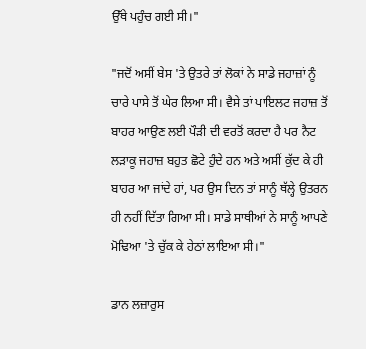ਉੱਥੇ ਪਹੁੰਚ ਗਈ ਸੀ।"

"ਜਦੋਂ ਅਸੀਂ ਬੇਸ 'ਤੇ ਉਤਰੇ ਤਾਂ ਲੋਕਾਂ ਨੇ ਸਾਡੇ ਜਹਾਜ਼ਾਂ ਨੂੰ ਚਾਰੇ ਪਾਸੇ ਤੋਂ ਘੇਰ ਲਿਆ ਸੀ। ਵੈਸੇ ਤਾਂ ਪਾਇਲਟ ਜਹਾਜ਼ ਤੋਂ ਬਾਹਰ ਆਉਣ ਲਈ ਪੌੜੀ ਦੀ ਵਰਤੋਂ ਕਰਦਾ ਹੈ ਪਰ ਨੈਟ ਲੜਾਕੂ ਜਹਾਜ਼ ਬਹੁਤ ਛੋਟੇ ਹੁੰਦੇ ਹਨ ਅਤੇ ਅਸੀਂ ਕੁੱਦ ਕੇ ਹੀ ਬਾਹਰ ਆ ਜਾਂਦੇ ਹਾਂ, ਪਰ ਉਸ ਦਿਨ ਤਾਂ ਸਾਨੂੰ ਥੱਲ੍ਹੇ ਉਤਰਨ ਹੀ ਨਹੀਂ ਦਿੱਤਾ ਗਿਆ ਸੀ। ਸਾਡੇ ਸਾਥੀਆਂ ਨੇ ਸਾਨੂੰ ਆਪਣੇ ਮੋਢਿਆ 'ਤੇ ਚੁੱਕ ਕੇ ਹੇਠਾਂ ਲਾਇਆ ਸੀ।"

ਡਾਨ ਲਜ਼ਾਰੁਸ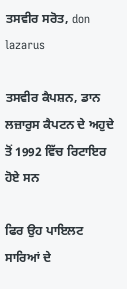ਤਸਵੀਰ ਸਰੋਤ, don lazarus

ਤਸਵੀਰ ਕੈਪਸ਼ਨ, ਡਾਨ ਲਜ਼ਾਰੁਸ ਕੈਪਟਨ ਦੇ ਅਹੁਦੇ ਤੋਂ 1992 ਵਿੱਚ ਰਿਟਾਇਰ ਹੋਏ ਸਨ

ਫਿਰ ਉਹ ਪਾਇਲਟ ਸਾਰਿਆਂ ਦੇ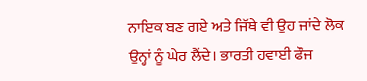ਨਾਇਕ ਬਣ ਗਏ ਅਤੇ ਜਿੱਥੇ ਵੀ ਉਹ ਜਾਂਦੇ ਲੋਕ ਉਨ੍ਹਾਂ ਨੂੰ ਘੇਰ ਲੈਂਦੇ। ਭਾਰਤੀ ਹਵਾਈ ਫੌਜ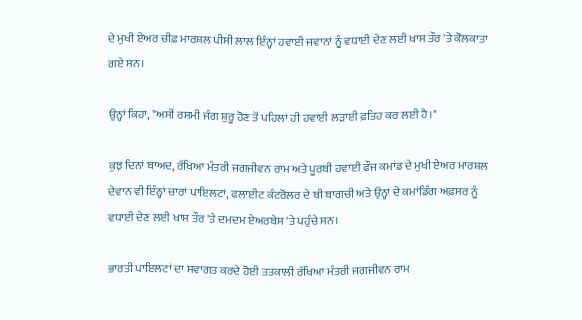ਦੇ ਮੁਖੀ ਏਅਰ ਚੀਫ਼ ਮਾਰਸ਼ਲ ਪੀਸੀ ਲਾਲ ਇੰਨ੍ਹਾਂ ਹਵਾਈ ਜਵਾਨਾਂ ਨੂੰ ਵਧਾਈ ਦੇਣ ਲਈ ਖਾਸ ਤੌਰ 'ਤੇ ਕੋਲਕਾਤਾ ਗਏ ਸਨ।

ਉਨ੍ਹਾਂ ਕਿਹਾ, "ਅਸੀਂ ਰਸਮੀ ਜੰਗ ਸ਼ੁਰੂ ਹੋਣ ਤੋਂ ਪਹਿਲਾਂ ਹੀ ਹਵਾਈ ਲੜਾਈ ਫ਼ਤਿਹ ਕਰ ਲਈ ਹੈ।"

ਕੁਝ ਦਿਨਾਂ ਬਾਅਦ, ਰੱਖਿਆ ਮੰਤਰੀ ਜਗਜੀਵਨ ਰਾਮ ਅਤੇ ਪੂਰਬੀ ਹਵਾਈ ਫੌਜ ਕਮਾਂਡ ਦੇ ਮੁਖੀ ਏਅਰ ਮਾਰਸ਼ਲ ਦੇਵਾਨ ਵੀ ਇੰਨ੍ਹਾਂ ਚਾਰਾਂ ਪਾਇਲਟਾਂ, ਫਲਾਈਟ ਕੰਟਰੋਲਰ ਦੇ ਬੀ ਬਾਗਚੀ ਅਤੇ ਉਨ੍ਹਾਂ ਦੇ ਕਮਾਂਡਿੰਗ ਅਫ਼ਸਰ ਨੂੰ ਵਧਾਈ ਦੇਣ ਲਈ ਖਾਸ ਤੌਰ 'ਤੇ ਦਮਦਮ ਏਅਰਬੇਸ 'ਤੇ ਪਹੁੰਚੇ ਸਨ।

ਭਾਰਤੀ ਪਾਇਲਟਾਂ ਦਾ ਸਵਾਗਤ ਕਰਦੇ ਹੋਈ ਤਤਕਾਲੀ ਰੱਖਿਆ ਮੰਤਰੀ ਜਗਜੀਵਨ ਰਾਮ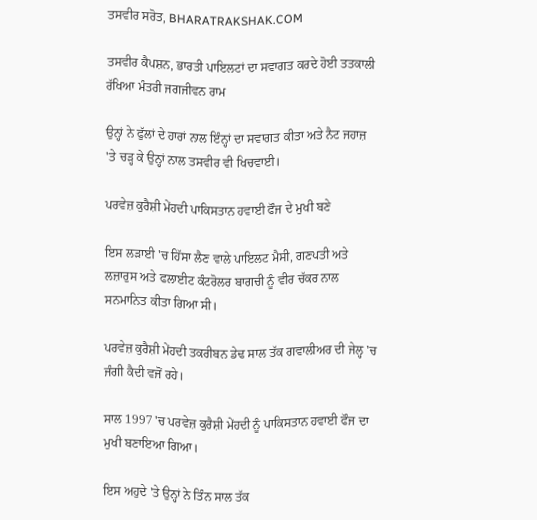ਤਸਵੀਰ ਸਰੋਤ, BHARATRAKSHAK.COM

ਤਸਵੀਰ ਕੈਪਸ਼ਨ, ਭਾਰਤੀ ਪਾਇਲਟਾਂ ਦਾ ਸਵਾਗਤ ਕਰਦੇ ਹੋਈ ਤਤਕਾਲੀ ਰੱਖਿਆ ਮੰਤਰੀ ਜਗਜੀਵਨ ਰਾਮ

ਉਨ੍ਹਾਂ ਨੇ ਫੁੱਲਾਂ ਦੇ ਹਾਰਾਂ ਨਾਲ ਇੰਨ੍ਹਾਂ ਦਾ ਸਵਾਗਤ ਕੀਤਾ ਅਤੇ ਨੈਟ ਜਹਾਜ਼ 'ਤੇ ਚੜ੍ਹ ਕੇ ਉਨ੍ਹਾਂ ਨਾਲ ਤਸਵੀਰ ਵੀ ਖਿਚਵਾਈ।

ਪਰਵੇਜ਼ ਕੁਰੈਸ਼ੀ ਮੇਂਹਦੀ ਪਾਕਿਸਤਾਨ ਹਵਾਈ ਫੌਜ ਦੇ ਮੁਖੀ ਬਣੇ

ਇਸ ਲੜਾਈ 'ਚ ਹਿੱਸਾ ਲੈਣ ਵਾਲੇ ਪਾਇਲਟ ਮੈਸੀ, ਗਣਪਤੀ ਅਤੇ ਲਜ਼ਾਰੁਸ ਅਤੇ ਫਲਾਈਟ ਕੰਟਰੋਲਰ ਬਾਗਚੀ ਨੂੰ ਵੀਰ ਚੱਕਰ ਨਾਲ ਸਨਮਾਨਿਤ ਕੀਤਾ ਗਿਆ ਸੀ।

ਪਰਵੇਜ਼ ਕੁਰੈਸ਼ੀ ਮੇਂਹਦੀ ਤਕਰੀਬਨ ਡੇਢ ਸਾਲ ਤੱਕ ਗਵਾਲੀਅਰ ਦੀ ਜੇਲ੍ਹ 'ਚ ਜੰਗੀ ਕੈਦੀ ਵਜੋਂ ਰਹੇ।

ਸਾਲ 1997 'ਚ ਪਰਵੇਜ਼ ਕੁਰੈਸ਼ੀ ਮੇਂਹਦੀ ਨੂੰ ਪਾਕਿਸਤਾਨ ਹਵਾਈ ਫੌਜ ਦਾ ਮੁਖੀ ਬਣਾਇਆ ਗਿਆ।

ਇਸ ਅਹੁਦੇ 'ਤੇ ਉਨ੍ਹਾਂ ਨੇ ਤਿੰਨ ਸਾਲ ਤੱਕ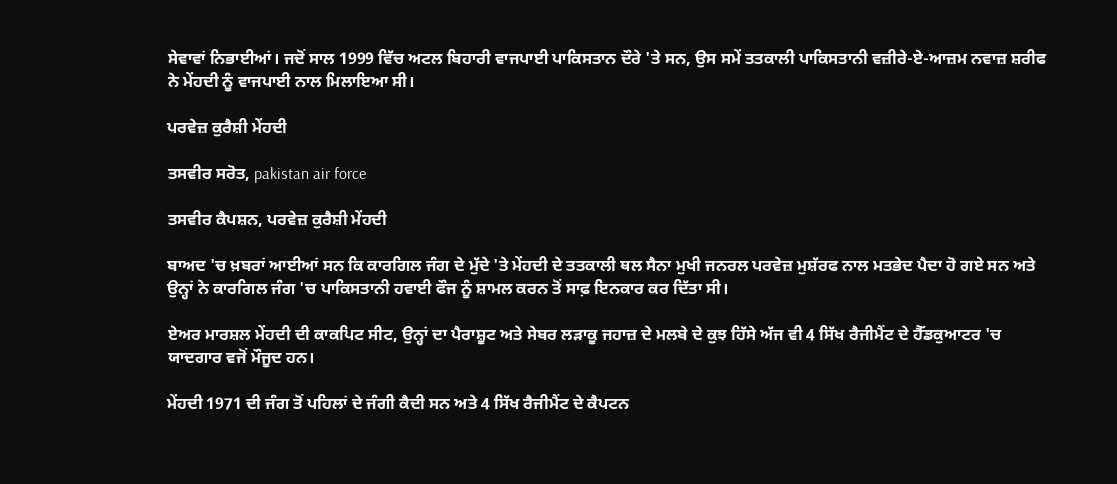ਸੇਵਾਵਾਂ ਨਿਭਾਈਆਂ। ਜਦੋਂ ਸਾਲ 1999 ਵਿੱਚ ਅਟਲ ਬਿਹਾਰੀ ਵਾਜਪਾਈ ਪਾਕਿਸਤਾਨ ਦੌਰੇ 'ਤੇ ਸਨ, ਉਸ ਸਮੇਂ ਤਤਕਾਲੀ ਪਾਕਿਸਤਾਨੀ ਵਜ਼ੀਰੇ-ਏ-ਆਜ਼ਮ ਨਵਾਜ਼ ਸ਼ਰੀਫ ਨੇ ਮੇਂਹਦੀ ਨੂੰ ਵਾਜਪਾਈ ਨਾਲ ਮਿਲਾਇਆ ਸੀ।

ਪਰਵੇਜ਼ ਕੁਰੈਸ਼ੀ ਮੇਂਹਦੀ

ਤਸਵੀਰ ਸਰੋਤ, pakistan air force

ਤਸਵੀਰ ਕੈਪਸ਼ਨ, ਪਰਵੇਜ਼ ਕੁਰੈਸ਼ੀ ਮੇਂਹਦੀ

ਬਾਅਦ 'ਚ ਖ਼ਬਰਾਂ ਆਈਆਂ ਸਨ ਕਿ ਕਾਰਗਿਲ ਜੰਗ ਦੇ ਮੁੱਦੇ 'ਤੇ ਮੇਂਹਦੀ ਦੇ ਤਤਕਾਲੀ ਥਲ ਸੈਨਾ ਮੁਖੀ ਜਨਰਲ ਪਰਵੇਜ਼ ਮੁਸ਼ੱਰਫ ਨਾਲ ਮਤਭੇਦ ਪੈਦਾ ਹੋ ਗਏ ਸਨ ਅਤੇ ਉਨ੍ਹਾਂ ਨੇ ਕਾਰਗਿਲ ਜੰਗ 'ਚ ਪਾਕਿਸਤਾਨੀ ਹਵਾਈ ਫੌਜ ਨੂੰ ਸ਼ਾਮਲ ਕਰਨ ਤੋਂ ਸਾਫ਼ ਇਨਕਾਰ ਕਰ ਦਿੱਤਾ ਸੀ।

ਏਅਰ ਮਾਰਸ਼ਲ ਮੇਂਹਦੀ ਦੀ ਕਾਕਪਿਟ ਸੀਟ, ਉਨ੍ਹਾਂ ਦਾ ਪੈਰਾਸ਼ੂਟ ਅਤੇ ਸੇਬਰ ਲੜਾਕੂ ਜਹਾਜ਼ ਦੇ ਮਲਬੇ ਦੇ ਕੁਝ ਹਿੱਸੇ ਅੱਜ ਵੀ 4 ਸਿੱਖ ਰੈਜੀਮੈਂਟ ਦੇ ਹੈੱਡਕੁਆਟਰ 'ਚ ਯਾਦਗਾਰ ਵਜੋਂ ਮੌਜੂਦ ਹਨ।

ਮੇਂਹਦੀ 1971 ਦੀ ਜੰਗ ਤੋਂ ਪਹਿਲਾਂ ਦੇ ਜੰਗੀ ਕੈਦੀ ਸਨ ਅਤੇ 4 ਸਿੱਖ ਰੈਜੀਮੈਂਟ ਦੇ ਕੈਪਟਨ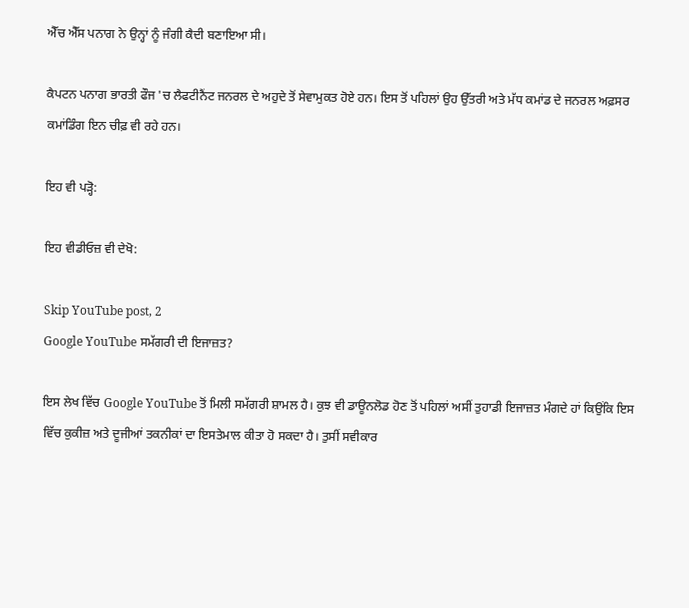ਐੱਚ ਐੱਸ ਪਨਾਗ ਨੇ ਉਨ੍ਹਾਂ ਨੂੰ ਜੰਗੀ ਕੈਦੀ ਬਣਾਇਆ ਸੀ।

ਕੈਪਟਨ ਪਨਾਗ ਭਾਰਤੀ ਫੌਜ 'ਚ ਲੈਫਟੀਨੈਂਟ ਜਨਰਲ ਦੇ ਅਹੁਦੇ ਤੋਂ ਸੇਵਾਮੁਕਤ ਹੋਏ ਹਨ। ਇਸ ਤੋਂ ਪਹਿਲਾਂ ਉਹ ਉੱਤਰੀ ਅਤੇ ਮੱਧ ਕਮਾਂਡ ਦੇ ਜਨਰਲ ਅਫ਼ਸਰ ਕਮਾਂਡਿੰਗ ਇਨ ਚੀਫ਼ ਵੀ ਰਹੇ ਹਨ।

ਇਹ ਵੀ ਪੜ੍ਹੋ:

ਇਹ ਵੀਡੀਓਜ਼ ਵੀ ਦੇਖੋ:

Skip YouTube post, 2
Google YouTube ਸਮੱਗਰੀ ਦੀ ਇਜਾਜ਼ਤ?

ਇਸ ਲੇਖ ਵਿੱਚ Google YouTube ਤੋਂ ਮਿਲੀ ਸਮੱਗਰੀ ਸ਼ਾਮਲ ਹੈ। ਕੁਝ ਵੀ ਡਾਊਨਲੋਡ ਹੋਣ ਤੋਂ ਪਹਿਲਾਂ ਅਸੀਂ ਤੁਹਾਡੀ ਇਜਾਜ਼ਤ ਮੰਗਦੇ ਹਾਂ ਕਿਉਂਕਿ ਇਸ ਵਿੱਚ ਕੁਕੀਜ਼ ਅਤੇ ਦੂਜੀਆਂ ਤਕਨੀਕਾਂ ਦਾ ਇਸਤੇਮਾਲ ਕੀਤਾ ਹੋ ਸਕਦਾ ਹੈ। ਤੁਸੀਂ ਸਵੀਕਾਰ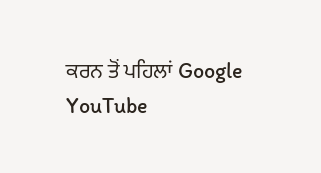ਕਰਨ ਤੋਂ ਪਹਿਲਾਂ Google YouTube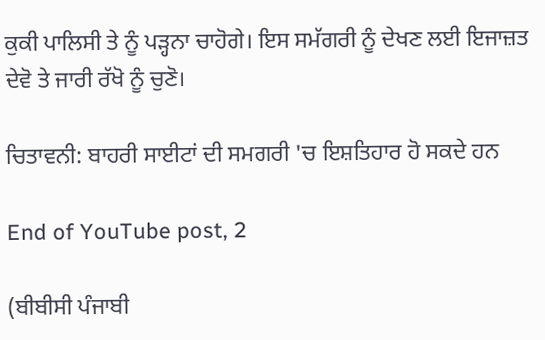ਕੁਕੀ ਪਾਲਿਸੀ ਤੇ ਨੂੰ ਪੜ੍ਹਨਾ ਚਾਹੋਗੇ। ਇਸ ਸਮੱਗਰੀ ਨੂੰ ਦੇਖਣ ਲਈ ਇਜਾਜ਼ਤ ਦੇਵੋ ਤੇ ਜਾਰੀ ਰੱਖੋ ਨੂੰ ਚੁਣੋ।

ਚਿਤਾਵਨੀ: ਬਾਹਰੀ ਸਾਈਟਾਂ ਦੀ ਸਮਗਰੀ 'ਚ ਇਸ਼ਤਿਹਾਰ ਹੋ ਸਕਦੇ ਹਨ

End of YouTube post, 2

(ਬੀਬੀਸੀ ਪੰਜਾਬੀ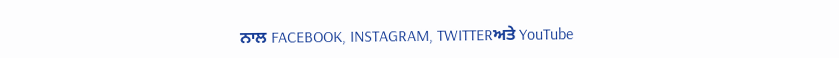ਨਾਲ FACEBOOK, INSTAGRAM, TWITTERਅਤੇ YouTube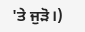'ਤੇ ਜੁੜੋ।)